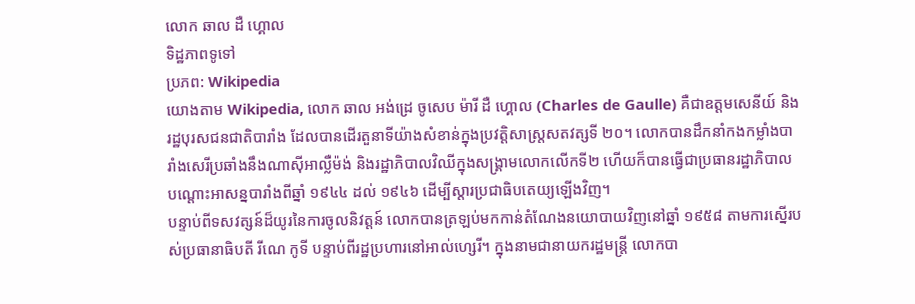លោក ឆាល ដឺ ហ្គោល
ទិដ្ឋភាពទូទៅ
ប្រភព: Wikipedia
យោងតាម Wikipedia, លោក ឆាល អង់ដ្រេ ចូសេប ម៉ារី ដឺ ហ្គោល (Charles de Gaulle) គឺជាឧត្ដមសេនីយ៍ និងរដ្ឋបុរសជនជាតិបារាំង ដែលបានដើរតួនាទីយ៉ាងសំខាន់ក្នុងប្រវត្តិសាស្ត្រសតវត្សទី ២០។ លោកបានដឹកនាំកងកម្លាំងបារាំងសេរីប្រឆាំងនឹងណាស៊ីអាល្លឺម៉ង់ និងរដ្ឋាភិបាលវិឈីក្នុងសង្គ្រាមលោកលើកទី២ ហើយក៏បានធ្វើជាប្រធានរដ្ឋាភិបាលបណ្ដោះអាសន្នបារាំងពីឆ្នាំ ១៩៤៤ ដល់ ១៩៤៦ ដើម្បីស្ដារប្រជាធិបតេយ្យឡើងវិញ។
បន្ទាប់ពីទសវត្សន៍ដ៏យូរនៃការចូលនិវត្តន៍ លោកបានត្រឡប់មកកាន់តំណែងនយោបាយវិញនៅឆ្នាំ ១៩៥៨ តាមការស្នើរបស់ប្រធានាធិបតី រីណេ កូទី បន្ទាប់ពីរដ្ឋប្រហារនៅអាល់ហ្សេរី។ ក្នុងនាមជានាយករដ្ឋមន្ត្រី លោកបា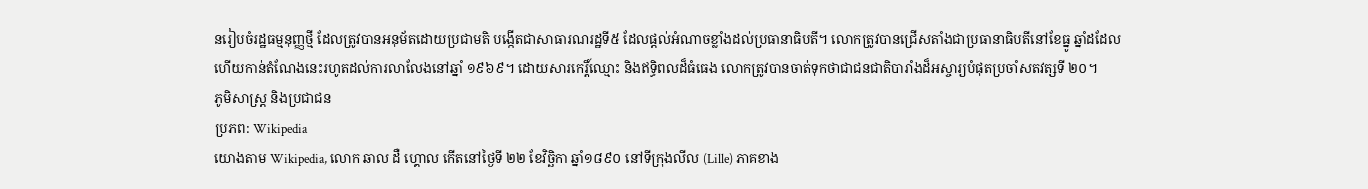នរៀបចំរដ្ឋធម្មនុញ្ញថ្មី ដែលត្រូវបានអនុម័តដោយប្រជាមតិ បង្កើតជាសាធារណរដ្ឋទី៥ ដែលផ្ដល់អំណាចខ្លាំងដល់ប្រធានាធិបតី។ លោកត្រូវបានជ្រើសតាំងជាប្រធានាធិបតីនៅខែធ្នូ ឆ្នាំដដែល ហើយកាន់តំណែងនេះរហូតដល់ការលាលែងនៅឆ្នាំ ១៩៦៩។ ដោយសារកេរ្តិ៍ឈ្មោះ និងឥទ្ធិពលដ៏ធំធេង លោកត្រូវបានចាត់ទុកថាជាជនជាតិបារាំងដ៏អស្ចារ្យបំផុតប្រចាំសតវត្សទី ២០។
ភូមិសាស្ត្រ និងប្រជាជន
ប្រភព: Wikipedia
យោងតាម Wikipedia, លោក ឆាល ដឺ ហ្គោល កើតនៅថ្ងៃទី ២២ ខែវិច្ឆិកា ឆ្នាំ១៨៩០ នៅទីក្រុងលីល (Lille) ភាគខាង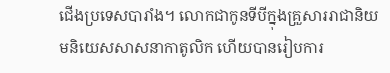ជើងប្រទេសបារាំង។ លោកជាកូនទីបីក្នុងគ្រួសាររាជានិយមនិយេសសាសនាកាតូលិក ហើយបានរៀបការ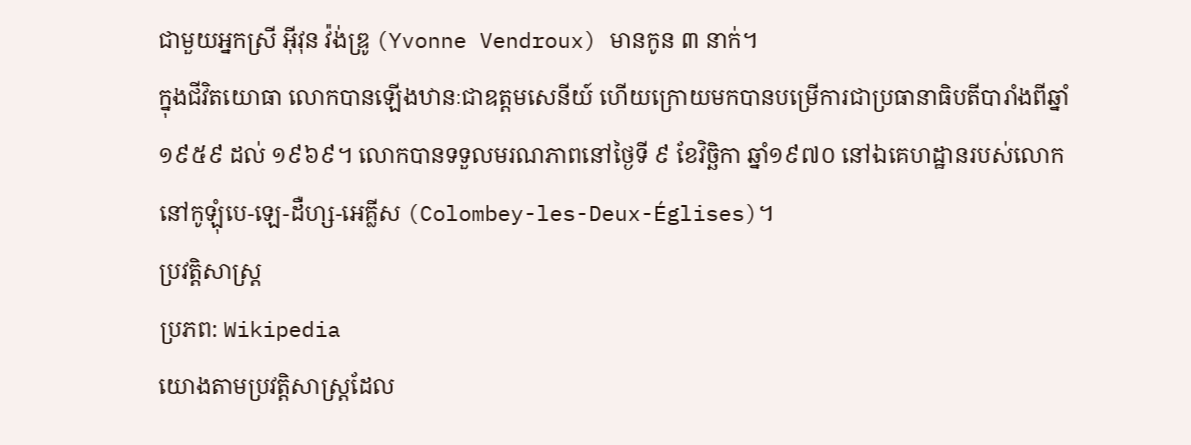ជាមួយអ្នកស្រី អ៊ីវុន វ៉ង់ឌ្រូ (Yvonne Vendroux) មានកូន ៣ នាក់។
ក្នុងជីវិតយោធា លោកបានឡើងឋានៈជាឧត្ដមសេនីយ៍ ហើយក្រោយមកបានបម្រើការជាប្រធានាធិបតីបារាំងពីឆ្នាំ ១៩៥៩ ដល់ ១៩៦៩។ លោកបានទទួលមរណភាពនៅថ្ងៃទី ៩ ខែវិច្ឆិកា ឆ្នាំ១៩៧០ នៅឯគេហដ្ឋានរបស់លោកនៅកូឡុំបេ-ឡេ-ដឺហ្ស-អេគ្លីស (Colombey-les-Deux-Églises)។
ប្រវត្តិសាស្ត្រ
ប្រភព: Wikipedia
យោងតាមប្រវត្តិសាស្ត្រដែល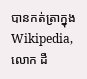បានកត់ត្រាក្នុង Wikipedia, លោក ដឺ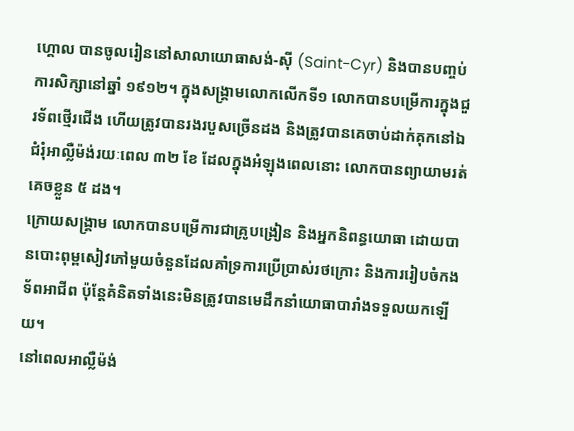ហ្គោល បានចូលរៀននៅសាលាយោធាសង់-ស៊ី (Saint-Cyr) និងបានបញ្ចប់ការសិក្សានៅឆ្នាំ ១៩១២។ ក្នុងសង្គ្រាមលោកលើកទី១ លោកបានបម្រើការក្នុងជួរទ័ពថ្មើរជើង ហើយត្រូវបានរងរបួសច្រើនដង និងត្រូវបានគេចាប់ដាក់គុកនៅឯជំរុំអាល្លឺម៉ង់រយៈពេល ៣២ ខែ ដែលក្នុងអំឡុងពេលនោះ លោកបានព្យាយាមរត់គេចខ្លួន ៥ ដង។
ក្រោយសង្គ្រាម លោកបានបម្រើការជាគ្រូបង្រៀន និងអ្នកនិពន្ធយោធា ដោយបានបោះពុម្ពសៀវភៅមួយចំនួនដែលគាំទ្រការប្រើប្រាស់រថក្រោះ និងការរៀបចំកងទ័ពអាជីព ប៉ុន្តែគំនិតទាំងនេះមិនត្រូវបានមេដឹកនាំយោធាបារាំងទទួលយកឡើយ។
នៅពេលអាល្លឺម៉ង់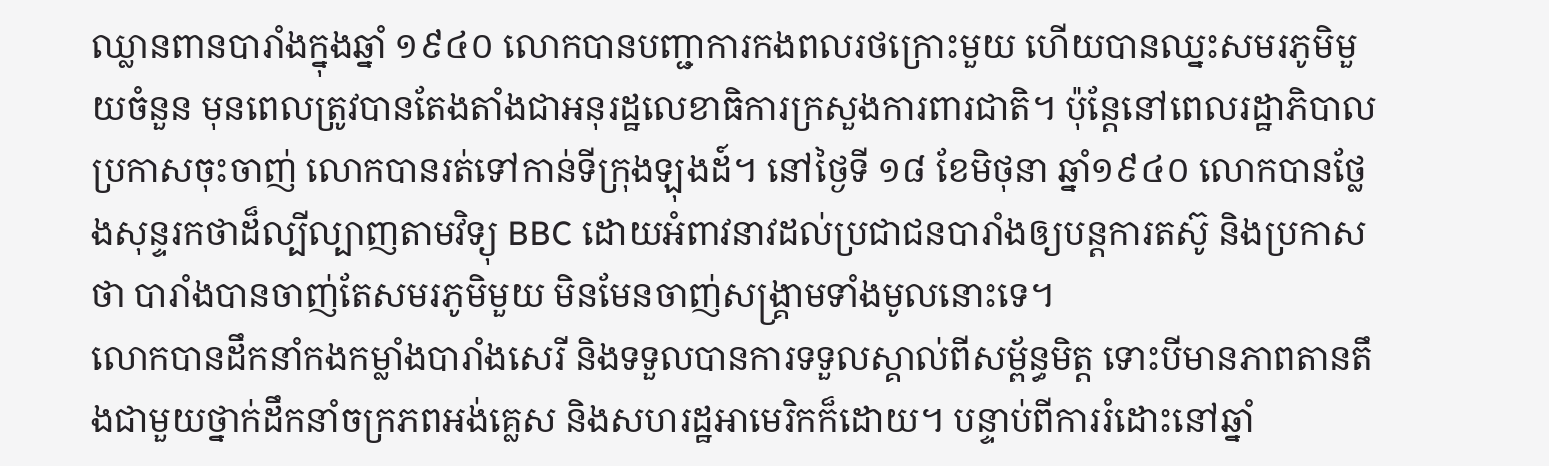ឈ្លានពានបារាំងក្នុងឆ្នាំ ១៩៤០ លោកបានបញ្ជាការកងពលរថក្រោះមួយ ហើយបានឈ្នះសមរភូមិមួយចំនួន មុនពេលត្រូវបានតែងតាំងជាអនុរដ្ឋលេខាធិការក្រសួងការពារជាតិ។ ប៉ុន្តែនៅពេលរដ្ឋាភិបាលប្រកាសចុះចាញ់ លោកបានរត់ទៅកាន់ទីក្រុងឡុងដ៍។ នៅថ្ងៃទី ១៨ ខែមិថុនា ឆ្នាំ១៩៤០ លោកបានថ្លែងសុន្ទរកថាដ៏ល្បីល្បាញតាមវិទ្យុ BBC ដោយអំពាវនាវដល់ប្រជាជនបារាំងឲ្យបន្តការតស៊ូ និងប្រកាសថា បារាំងបានចាញ់តែសមរភូមិមួយ មិនមែនចាញ់សង្គ្រាមទាំងមូលនោះទេ។
លោកបានដឹកនាំកងកម្លាំងបារាំងសេរី និងទទួលបានការទទួលស្គាល់ពីសម្ព័ន្ធមិត្ត ទោះបីមានភាពតានតឹងជាមួយថ្នាក់ដឹកនាំចក្រភពអង់គ្លេស និងសហរដ្ឋអាមេរិកក៏ដោយ។ បន្ទាប់ពីការរំដោះនៅឆ្នាំ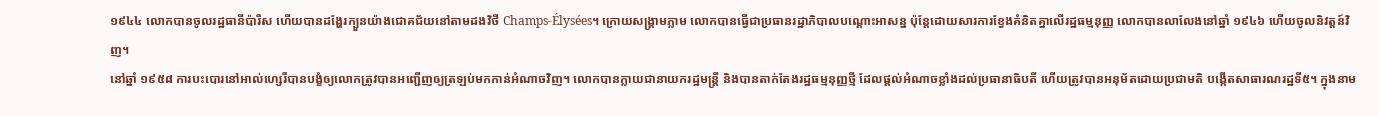១៩៤៤ លោកបានចូលរដ្ឋធានីប៉ារីស ហើយបានដង្ហែរក្បួនយ៉ាងជោគជ័យនៅតាមដងវិថី Champs-Élysées។ ក្រោយសង្គ្រាមភ្លាម លោកបានធ្វើជាប្រធានរដ្ឋាភិបាលបណ្ដោះអាសន្ន ប៉ុន្តែដោយសារការខ្វែងគំនិតគ្នាលើរដ្ឋធម្មនុញ្ញ លោកបានលាលែងនៅឆ្នាំ ១៩៤៦ ហើយចូលនិវត្តន៍វិញ។
នៅឆ្នាំ ១៩៥៨ ការបះបោរនៅអាល់ហ្សេរីបានបង្ខំឲ្យលោកត្រូវបានអញ្ជើញឲ្យត្រឡប់មកកាន់អំណាចវិញ។ លោកបានក្លាយជានាយករដ្ឋមន្ត្រី និងបានតាក់តែងរដ្ឋធម្មនុញ្ញថ្មី ដែលផ្ដល់អំណាចខ្លាំងដល់ប្រធានាធិបតី ហើយត្រូវបានអនុម័តដោយប្រជាមតិ បង្កើតសាធារណរដ្ឋទី៥។ ក្នុងនាម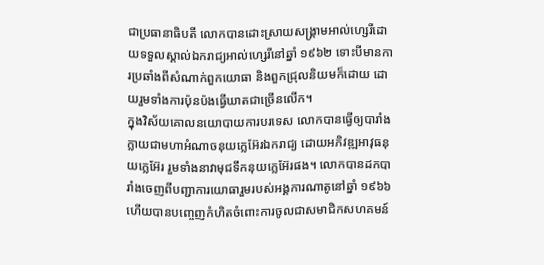ជាប្រធានាធិបតី លោកបានដោះស្រាយសង្គ្រាមអាល់ហ្សេរីដោយទទួលស្គាល់ឯករាជ្យអាល់ហ្សេរីនៅឆ្នាំ ១៩៦២ ទោះបីមានការប្រឆាំងពីសំណាក់ពួកយោធា និងពួកជ្រុលនិយមក៏ដោយ ដោយរួមទាំងការប៉ុនប៉ងធ្វើឃាតជាច្រើនលើក។
ក្នុងវិស័យគោលនយោបាយការបរទេស លោកបានធ្វើឲ្យបារាំងក្លាយជាមហាអំណាចនុយក្លេអ៊ែរឯករាជ្យ ដោយអភិវឌ្ឍអាវុធនុយក្លេអ៊ែរ រួមទាំងនាវាមុជទឹកនុយក្លេអ៊ែរផង។ លោកបានដកបារាំងចេញពីបញ្ជាការយោធារួមរបស់អង្គការណាតូនៅឆ្នាំ ១៩៦៦ ហើយបានបញ្ចេញកំហិតចំពោះការចូលជាសមាជិកសហគមន៍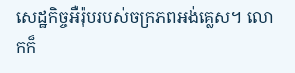សេដ្ឋកិច្ចអឺរ៉ុបរបស់ចក្រភពអង់គ្លេស។ លោកក៏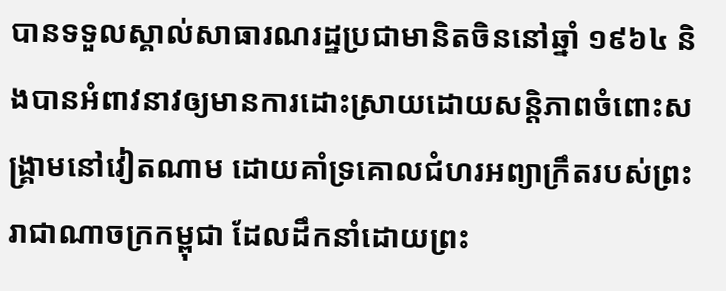បានទទួលស្គាល់សាធារណរដ្ឋប្រជាមានិតចិននៅឆ្នាំ ១៩៦៤ និងបានអំពាវនាវឲ្យមានការដោះស្រាយដោយសន្តិភាពចំពោះសង្គ្រាមនៅវៀតណាម ដោយគាំទ្រគោលជំហរអព្យាក្រឹតរបស់ព្រះរាជាណាចក្រកម្ពុជា ដែលដឹកនាំដោយព្រះ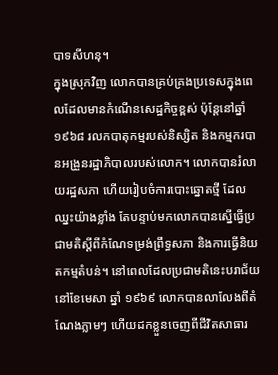បាទសីហនុ។
ក្នុងស្រុកវិញ លោកបានគ្រប់គ្រងប្រទេសក្នុងពេលដែលមានកំណើនសេដ្ឋកិច្ចខ្ពស់ ប៉ុន្តែនៅឆ្នាំ ១៩៦៨ រលកបាតុកម្មរបស់និស្សិត និងកម្មករបានអង្រួនរដ្ឋាភិបាលរបស់លោក។ លោកបានរំលាយរដ្ឋសភា ហើយរៀបចំការបោះឆ្នោតថ្មី ដែលឈ្នះយ៉ាងខ្លាំង តែបន្ទាប់មកលោកបានស្នើធ្វើប្រជាមតិស្ដីពីកំណែទម្រង់ព្រឹទ្ធសភា និងការធ្វើនិយតកម្មតំបន់។ នៅពេលដែលប្រជាមតិនេះបរាជ័យនៅខែមេសា ឆ្នាំ ១៩៦៩ លោកបានលាលែងពីតំណែងភ្លាមៗ ហើយដកខ្លួនចេញពីជីវិតសាធារ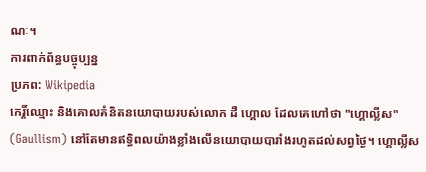ណៈ។
ការពាក់ព័ន្ធបច្ចុប្បន្ន
ប្រភព: Wikipedia
កេរ្តិ៍ឈ្មោះ និងគោលគំនិតនយោបាយរបស់លោក ដឺ ហ្គោល ដែលគេហៅថា "ហ្គោល្លីស" (Gaullism) នៅតែមានឥទ្ធិពលយ៉ាងខ្លាំងលើនយោបាយបារាំងរហូតដល់សព្វថ្ងៃ។ ហ្គោល្លីស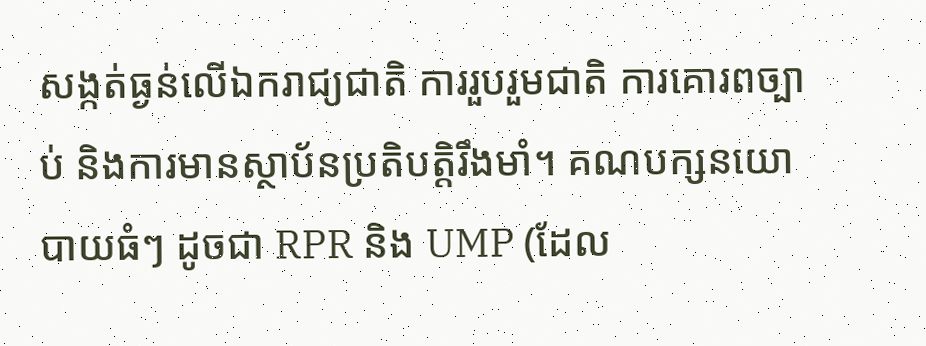សង្កត់ធ្ងន់លើឯករាជ្យជាតិ ការរួបរួមជាតិ ការគោរពច្បាប់ និងការមានស្ថាប័នប្រតិបត្តិរឹងមាំ។ គណបក្សនយោបាយធំៗ ដូចជា RPR និង UMP (ដែល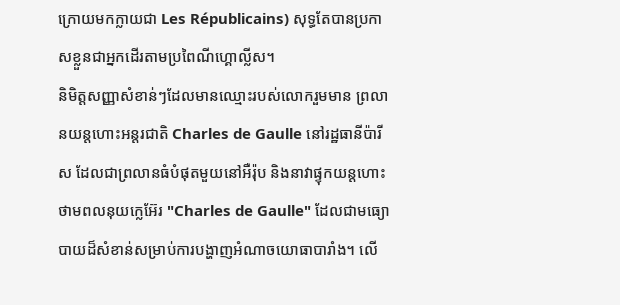ក្រោយមកក្លាយជា Les Républicains) សុទ្ធតែបានប្រកាសខ្លួនជាអ្នកដើរតាមប្រពៃណីហ្គោល្លីស។
និមិត្តសញ្ញាសំខាន់ៗដែលមានឈ្មោះរបស់លោករួមមាន ព្រលានយន្តហោះអន្តរជាតិ Charles de Gaulle នៅរដ្ឋធានីប៉ារីស ដែលជាព្រលានធំបំផុតមួយនៅអឺរ៉ុប និងនាវាផ្ទុកយន្តហោះថាមពលនុយក្លេអ៊ែរ "Charles de Gaulle" ដែលជាមធ្យោបាយដ៏សំខាន់សម្រាប់ការបង្ហាញអំណាចយោធាបារាំង។ លើ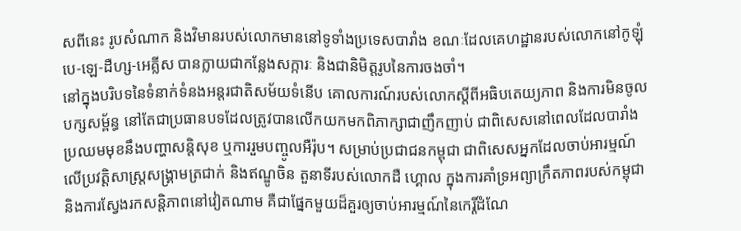សពីនេះ រូបសំណាក និងវិមានរបស់លោកមាននៅទូទាំងប្រទេសបារាំង ខណៈដែលគេហដ្ឋានរបស់លោកនៅកូឡុំបេ-ឡេ-ដឺហ្ស-អេគ្លីស បានក្លាយជាកន្លែងសក្ការៈ និងជានិមិត្តរូបនៃការចងចាំ។
នៅក្នុងបរិបទនៃទំនាក់ទំនងអន្តរជាតិសម័យទំនើប គោលការណ៍របស់លោកស្ដីពីអធិបតេយ្យភាព និងការមិនចូលបក្សសម្ព័ន្ធ នៅតែជាប្រធានបទដែលត្រូវបានលើកយកមកពិភាក្សាជាញឹកញាប់ ជាពិសេសនៅពេលដែលបារាំងប្រឈមមុខនឹងបញ្ហាសន្តិសុខ ឬការរួមបញ្ចូលអឺរ៉ុប។ សម្រាប់ប្រជាជនកម្ពុជា ជាពិសេសអ្នកដែលចាប់អារម្មណ៍លើប្រវត្តិសាស្ត្រសង្គ្រាមត្រជាក់ និងឥណ្ឌូចិន តួនាទីរបស់លោកដឺ ហ្គោល ក្នុងការគាំទ្រអព្យាក្រឹតភាពរបស់កម្ពុជា និងការស្វែងរកសន្តិភាពនៅវៀតណាម គឺជាផ្នែកមួយដ៏គួរឲ្យចាប់អារម្មណ៍នៃកេរ្តិ៍ដំណែ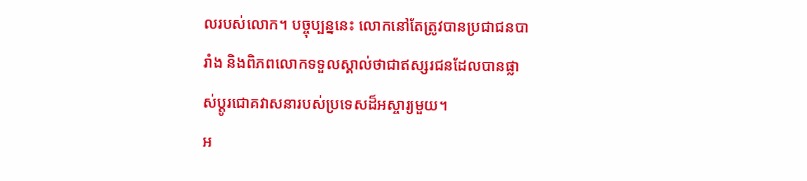លរបស់លោក។ បច្ចុប្បន្ននេះ លោកនៅតែត្រូវបានប្រជាជនបារាំង និងពិភពលោកទទួលស្គាល់ថាជាឥស្សរជនដែលបានផ្លាស់ប្ដូរជោគវាសនារបស់ប្រទេសដ៏អស្ចារ្យមួយ។
អ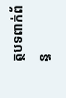ត្ថបទពាក់ព័ន្ធ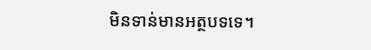មិនទាន់មានអត្ថបទទេ។